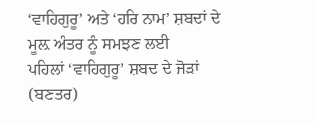‘ਵਾਹਿਗੁਰੂ’ ਅਤੇ ‘ਹਰਿ ਨਾਮ’ ਸ਼ਬਦਾਂ ਦੇ ਮੂਲ਼ ਅੰਤਰ ਨੂੰ ਸਮਝਣ ਲਈ
ਪਹਿਲਾਂ ‘ਵਾਹਿਗੁਰੂ’ ਸ਼ਬਦ ਦੇ ਜੋੜਾਂ (ਬਣਤਰ)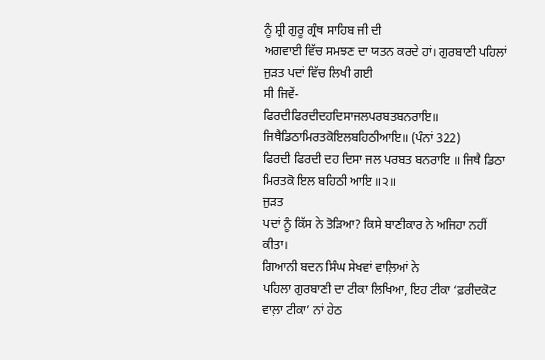ਨੂੰ ਸ਼੍ਰੀ ਗੁਰੂ ਗ੍ਰੰਥ ਸਾਹਿਬ ਜੀ ਦੀ
ਅਗਵਾਈ ਵਿੱਚ ਸਮਝਣ ਦਾ ਯਤਨ ਕਰਦੇ ਹਾਂ। ਗੁਰਬਾਣੀ ਪਹਿਲਾਂ ਜੁੜਤ ਪਦਾਂ ਵਿੱਚ ਲਿਖੀ ਗਈ
ਸੀ ਜਿਵੇਂ-
ਫਿਰਦੀਫਿਰਦੀਦਹਦਿਸਾਜਲਪਰਬਤਬਨਰਾਇ॥
ਜਿਥੈਡਿਠਾਮਿਰਤਕੋਇਲਬਹਿਠੀਆਇ॥ (ਪੰਨਾਂ 322)
ਫਿਰਦੀ ਫਿਰਦੀ ਦਹ ਦਿਸਾ ਜਲ ਪਰਬਤ ਬਨਰਾਇ ॥ ਜਿਥੈ ਡਿਠਾ ਮਿਰਤਕੋ ਇਲ ਬਹਿਠੀ ਆਇ ॥੨॥
ਜੁੜਤ
ਪਦਾਂ ਨੂੰ ਕਿੱਸ ਨੇ ਤੋੜਿਆ? ਕਿਸੇ ਬਾਣੀਕਾਰ ਨੇ ਅਜਿਹਾ ਨਹੀਂ ਕੀਤਾ।
ਗਿਆਨੀ ਬਦਨ ਸਿੰਘ ਸੇਖਵਾਂ ਵਾਲ਼ਿਆਂ ਨੇ
ਪਹਿਲਾ ਗੁਰਬਾਣੀ ਦਾ ਟੀਕਾ ਲਿਖਿਆ, ਇਹ ਟੀਕਾ ‘ਫ਼ਰੀਦਕੋਟ ਵਾਲ਼ਾ ਟੀਕਾ’ ਨਾਂ ਹੇਠ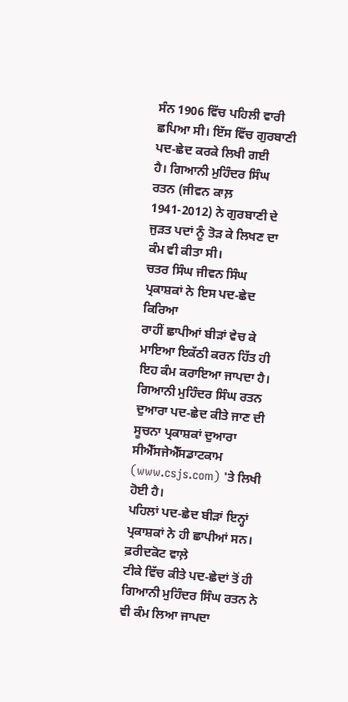ਸੰਨ 1906 ਵਿੱਚ ਪਹਿਲੀ ਵਾਰੀ ਛਪਿਆ ਸੀ। ਇੱਸ ਵਿੱਚ ਗੁਰਬਾਣੀ ਪਦ-ਛੇਦ ਕਰਕੇ ਲਿਖੀ ਗਈ
ਹੈ। ਗਿਆਨੀ ਮੁਹਿੰਦਰ ਸਿੰਘ ਰਤਨ (ਜੀਵਨ ਕਾਲ਼
1941-2012) ਨੇ ਗੁਰਬਾਣੀ ਦੇ ਜੁੜਤ ਪਦਾਂ ਨੂੰ ਤੋੜ ਕੇ ਲਿਖਣ ਦਾ ਕੰਮ ਵੀ ਕੀਤਾ ਸੀ।
ਚਤਰ ਸਿੰਘ ਜੀਵਨ ਸਿੰਘ ਪ੍ਰਕਾਸ਼ਕਾਂ ਨੇ ਇਸ ਪਦ-ਛੇਦ ਕਿਰਿਆ
ਰਾਹੀਂ ਛਾਪੀਆਂ ਬੀੜਾਂ ਵੇਚ ਕੇ ਮਾਇਆ ਇਕੱਠੀ ਕਰਨ ਹਿੱਤ ਹੀ ਇਹ ਕੰਮ ਕਰਾਇਆ ਜਾਪਦਾ ਹੈ।
ਗਿਆਨੀ ਮੁਹਿੰਦਰ ਸਿੰਘ ਰਤਨ ਦੁਆਰਾ ਪਦ-ਛੇਦ ਕੀਤੇ ਜਾਣ ਦੀ ਸੂਚਨਾ ਪ੍ਰਕਾਸ਼ਕਾਂ ਦੁਆਰਾ
ਸੀਐੱਸਜੇਐੱਸਡਾਟਕਾਮ (www.csjs.com) 'ਤੇ ਲਿਖੀ ਹੋਈ ਹੈ।
ਪਹਿਲਾਂ ਪਦ-ਛੇਦ ਬੀੜਾਂ ਇਨ੍ਹਾਂ ਪ੍ਰਕਾਸ਼ਕਾਂ ਨੇ ਹੀ ਛਾਪੀਆਂ ਸਨ। ਫ਼ਰੀਦਕੋਟ ਵਾਲ਼ੇ
ਟੀਕੇ ਵਿੱਚ ਕੀਤੇ ਪਦ-ਛੇਦਾਂ ਤੋਂ ਹੀ ਗਿਆਨੀ ਮੁਹਿੰਦਰ ਸਿੰਘ ਰਤਨ ਨੇ ਵੀ ਕੰਮ ਲਿਆ ਜਾਪਦਾ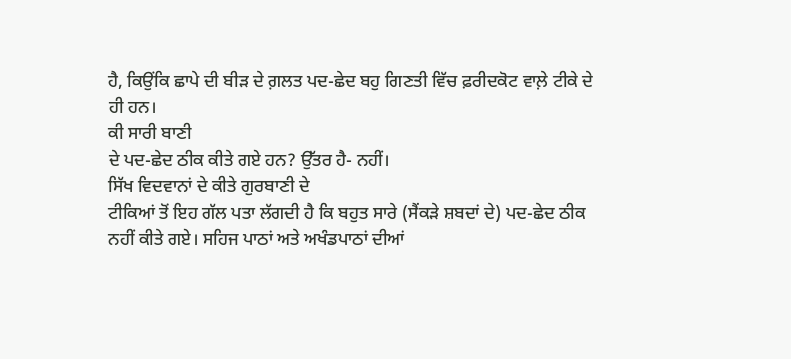ਹੈ, ਕਿਉਂਕਿ ਛਾਪੇ ਦੀ ਬੀੜ ਦੇ ਗ਼ਲਤ ਪਦ-ਛੇਦ ਬਹੁ ਗਿਣਤੀ ਵਿੱਚ ਫ਼ਰੀਦਕੋਟ ਵਾਲ਼ੇ ਟੀਕੇ ਦੇ
ਹੀ ਹਨ।
ਕੀ ਸਾਰੀ ਬਾਣੀ
ਦੇ ਪਦ-ਛੇਦ ਠੀਕ ਕੀਤੇ ਗਏ ਹਨ? ਉੱਤਰ ਹੈ- ਨਹੀਂ।
ਸਿੱਖ ਵਿਦਵਾਨਾਂ ਦੇ ਕੀਤੇ ਗੁਰਬਾਣੀ ਦੇ
ਟੀਕਿਆਂ ਤੋਂ ਇਹ ਗੱਲ ਪਤਾ ਲੱਗਦੀ ਹੈ ਕਿ ਬਹੁਤ ਸਾਰੇ (ਸੈਂਕੜੇ ਸ਼ਬਦਾਂ ਦੇ) ਪਦ-ਛੇਦ ਠੀਕ
ਨਹੀਂ ਕੀਤੇ ਗਏ। ਸਹਿਜ ਪਾਠਾਂ ਅਤੇ ਅਖੰਡਪਾਠਾਂ ਦੀਆਂ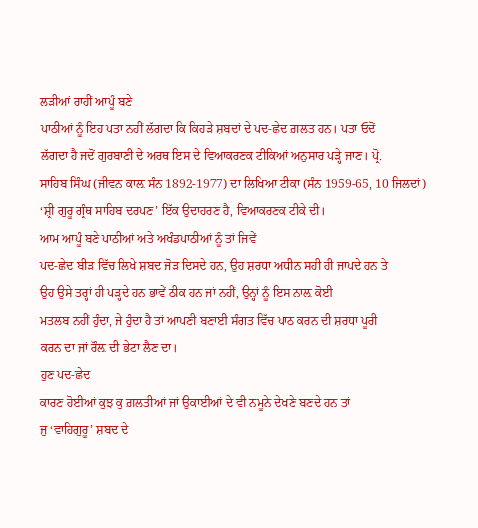ਲੜੀਆਂ ਰਾਹੀਂ ਆਪੂੰ ਬਣੇ
ਪਾਠੀਆਂ ਨੂੰ ਇਹ ਪਤਾ ਨਹੀਂ ਲੱਗਦਾ ਕਿ ਕਿਹੜੇ ਸ਼ਬਦਾਂ ਦੇ ਪਦ-ਛੇਦ ਗ਼ਲਤ ਹਨ। ਪਤਾ ਓਦੋਂ
ਲੱਗਦਾ ਹੈ ਜਦੋਂ ਗੁਰਬਾਣੀ ਦੇ ਅਰਥ ਇਸ ਦੇ ਵਿਆਕਰਣਕ ਟੀਕਿਆਂ ਅਨੁਸਾਰ ਪੜ੍ਹੇ ਜਾਣ। ਪ੍ਰੋ.
ਸਾਹਿਬ ਸਿੰਘ (ਜੀਵਨ ਕਾਲ਼ ਸੰਨ 1892-1977) ਦਾ ਲਿਖਿਆ ਟੀਕਾ (ਸੰਨ 1959-65, 10 ਜਿਲਦਾਂ)
‘ਸ਼੍ਰੀ ਗੁਰੂ ਗ੍ਰੰਥ ਸਾਹਿਬ ਦਰਪਣ’ ਇੱਕ ਉਦਾਹਰਣ ਹੈ, ਵਿਆਕਰਣਕ ਟੀਕੇ ਦੀ।
ਆਮ ਆਪੂੰ ਬਣੇ ਪਾਠੀਆਂ ਅਤੇ ਅਖੰਡਪਾਠੀਆਂ ਨੂੰ ਤਾਂ ਜਿਵੇਂ
ਪਦ-ਛੇਦ ਬੀੜ ਵਿੱਚ ਲਿਖੇ ਸ਼ਬਦ ਜੋੜ ਦਿਸਦੇ ਹਨ, ਉਹ ਸ਼ਰਧਾ ਅਧੀਨ ਸਹੀ ਹੀ ਜਾਪਦੇ ਹਨ ਤੇ
ਉਹ ਉਸੇ ਤਰ੍ਹਾਂ ਹੀ ਪੜ੍ਹਦੇ ਹਨ ਭਾਵੇਂ ਠੀਕ ਹਨ ਜਾਂ ਨਹੀਂ, ਉਨ੍ਹਾਂ ਨੂੰ ਇਸ ਨਾਲ਼ ਕੋਈ
ਮਤਲਬ ਨਹੀਂ ਹੁੰਦਾ, ਜੇ ਹੁੰਦਾ ਹੈ ਤਾਂ ਆਪਣੀ ਬਣਾਈ ਸੰਗਤ ਵਿੱਚ ਪਾਠ ਕਰਨ ਦੀ ਸ਼ਰਧਾ ਪੂਰੀ
ਕਰਨ ਦਾ ਜਾਂ ਰੌਲ਼ ਦੀ ਭੇਟਾ ਲੈਣ ਦਾ।
ਹੁਣ ਪਦ-ਛੇਦ
ਕਾਰਣ ਹੋਈਆਂ ਕੁਝ ਕੁ ਗ਼ਲਤੀਆਂ ਜਾਂ ਉਕਾਈਆਂ ਦੇ ਵੀ ਨਮੂਨੇ ਦੇਖਣੇ ਬਣਦੇ ਹਨ ਤਾਂ
ਜੁ ‘ਵਾਹਿਗੁਰੂ’ ਸ਼ਬਦ ਦੇ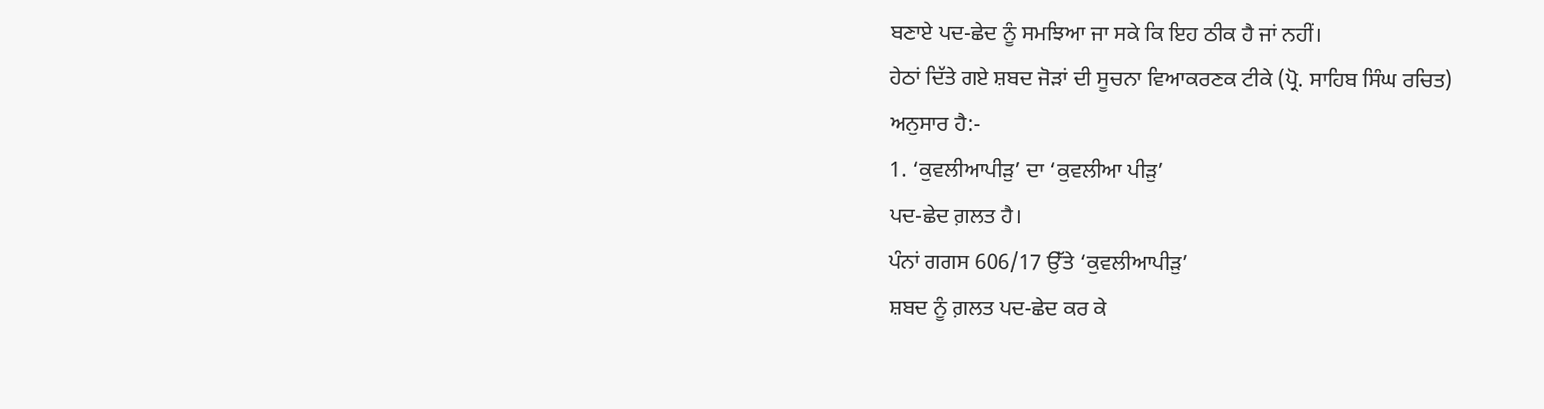ਬਣਾਏ ਪਦ-ਛੇਦ ਨੂੰ ਸਮਝਿਆ ਜਾ ਸਕੇ ਕਿ ਇਹ ਠੀਕ ਹੈ ਜਾਂ ਨਹੀਂ।
ਹੇਠਾਂ ਦਿੱਤੇ ਗਏ ਸ਼ਬਦ ਜੋੜਾਂ ਦੀ ਸੂਚਨਾ ਵਿਆਕਰਣਕ ਟੀਕੇ (ਪ੍ਰੋ. ਸਾਹਿਬ ਸਿੰਘ ਰਚਿਤ)
ਅਨੁਸਾਰ ਹੈ:-
1. ‘ਕੁਵਲੀਆਪੀੜੁ’ ਦਾ ‘ਕੁਵਲੀਆ ਪੀੜੁ’
ਪਦ-ਛੇਦ ਗ਼ਲਤ ਹੈ।
ਪੰਨਾਂ ਗਗਸ 606/17 ਉੱਤੇ ‘ਕੁਵਲੀਆਪੀੜੁ’
ਸ਼ਬਦ ਨੂੰ ਗ਼ਲਤ ਪਦ-ਛੇਦ ਕਰ ਕੇ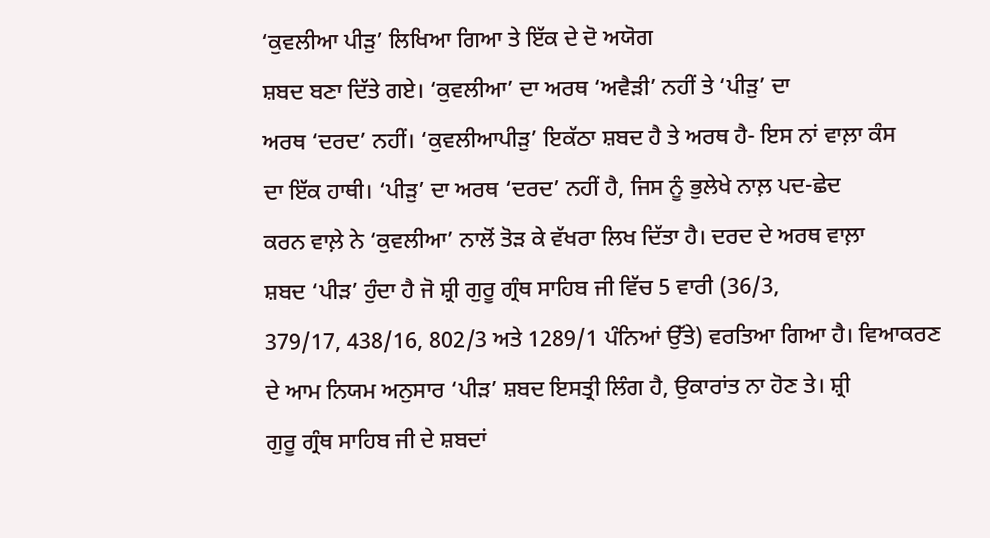‘ਕੁਵਲੀਆ ਪੀੜੁ’ ਲਿਖਿਆ ਗਿਆ ਤੇ ਇੱਕ ਦੇ ਦੋ ਅਯੋਗ
ਸ਼ਬਦ ਬਣਾ ਦਿੱਤੇ ਗਏ। ‘ਕੁਵਲੀਆ’ ਦਾ ਅਰਥ ‘ਅਵੈੜੀ’ ਨਹੀਂ ਤੇ ‘ਪੀੜੁ’ ਦਾ
ਅਰਥ ‘ਦਰਦ’ ਨਹੀਂ। ‘ਕੁਵਲੀਆਪੀੜੁ’ ਇਕੱਠਾ ਸ਼ਬਦ ਹੈ ਤੇ ਅਰਥ ਹੈ- ਇਸ ਨਾਂ ਵਾਲ਼ਾ ਕੰਸ
ਦਾ ਇੱਕ ਹਾਥੀ। ‘ਪੀੜੁ’ ਦਾ ਅਰਥ ‘ਦਰਦ’ ਨਹੀਂ ਹੈ, ਜਿਸ ਨੂੰ ਭੁਲੇਖੇ ਨਾਲ਼ ਪਦ-ਛੇਦ
ਕਰਨ ਵਾਲ਼ੇ ਨੇ ‘ਕੁਵਲੀਆ’ ਨਾਲੋਂ ਤੋੜ ਕੇ ਵੱਖਰਾ ਲਿਖ ਦਿੱਤਾ ਹੈ। ਦਰਦ ਦੇ ਅਰਥ ਵਾਲ਼ਾ
ਸ਼ਬਦ ‘ਪੀੜ’ ਹੁੰਦਾ ਹੈ ਜੋ ਸ਼੍ਰੀ ਗੁਰੂ ਗ੍ਰੰਥ ਸਾਹਿਬ ਜੀ ਵਿੱਚ 5 ਵਾਰੀ (36/3,
379/17, 438/16, 802/3 ਅਤੇ 1289/1 ਪੰਨਿਆਂ ਉੱਤੇ) ਵਰਤਿਆ ਗਿਆ ਹੈ। ਵਿਆਕਰਣ
ਦੇ ਆਮ ਨਿਯਮ ਅਨੁਸਾਰ ‘ਪੀੜ’ ਸ਼ਬਦ ਇਸਤ੍ਰੀ ਲਿੰਗ ਹੈ, ਉਕਾਰਾਂਤ ਨਾ ਹੋਣ ਤੇ। ਸ਼੍ਰੀ
ਗੁਰੂ ਗ੍ਰੰਥ ਸਾਹਿਬ ਜੀ ਦੇ ਸ਼ਬਦਾਂ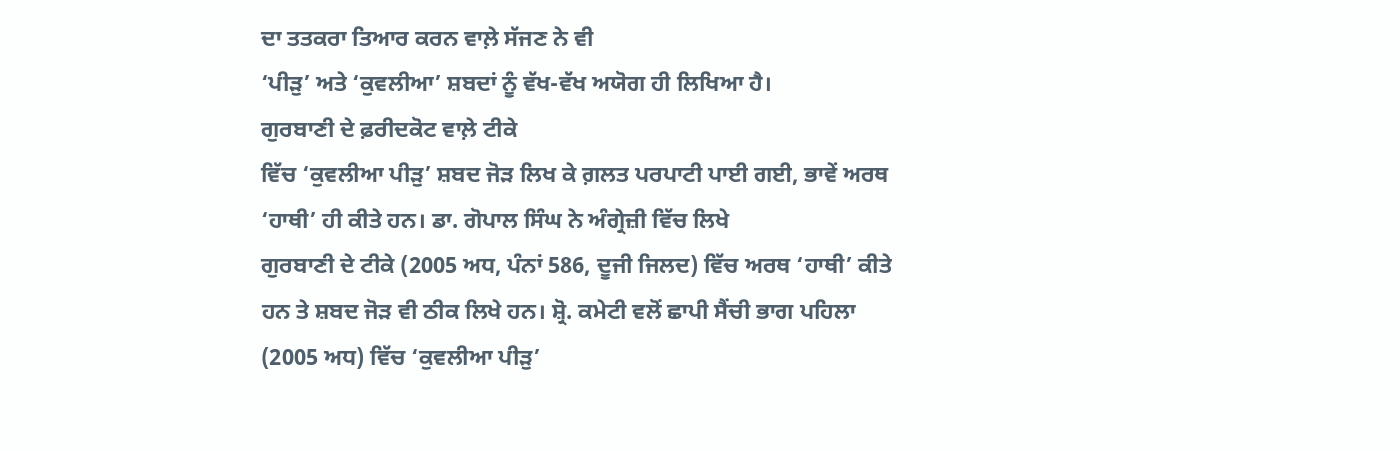ਦਾ ਤਤਕਰਾ ਤਿਆਰ ਕਰਨ ਵਾਲ਼ੇ ਸੱਜਣ ਨੇ ਵੀ
‘ਪੀੜੁ’ ਅਤੇ ‘ਕੁਵਲੀਆ’ ਸ਼ਬਦਾਂ ਨੂੰ ਵੱਖ-ਵੱਖ ਅਯੋਗ ਹੀ ਲਿਖਿਆ ਹੈ।
ਗੁਰਬਾਣੀ ਦੇ ਫ਼ਰੀਦਕੋਟ ਵਾਲ਼ੇ ਟੀਕੇ
ਵਿੱਚ ‘ਕੁਵਲੀਆ ਪੀੜੁ’ ਸ਼ਬਦ ਜੋੜ ਲਿਖ ਕੇ ਗ਼ਲਤ ਪਰਪਾਟੀ ਪਾਈ ਗਈ, ਭਾਵੇਂ ਅਰਥ
‘ਹਾਥੀ’ ਹੀ ਕੀਤੇ ਹਨ। ਡਾ. ਗੋਪਾਲ ਸਿੰਘ ਨੇ ਅੰਗ੍ਰੇਜ਼ੀ ਵਿੱਚ ਲਿਖੇ
ਗੁਰਬਾਣੀ ਦੇ ਟੀਕੇ (2005 ਅਧ, ਪੰਨਾਂ 586, ਦੂਜੀ ਜਿਲਦ) ਵਿੱਚ ਅਰਥ ‘ਹਾਥੀ’ ਕੀਤੇ
ਹਨ ਤੇ ਸ਼ਬਦ ਜੋੜ ਵੀ ਠੀਕ ਲਿਖੇ ਹਨ। ਸ਼੍ਰੋ. ਕਮੇਟੀ ਵਲੋਂ ਛਾਪੀ ਸੈਂਚੀ ਭਾਗ ਪਹਿਲਾ
(2005 ਅਧ) ਵਿੱਚ ‘ਕੁਵਲੀਆ ਪੀੜੁ’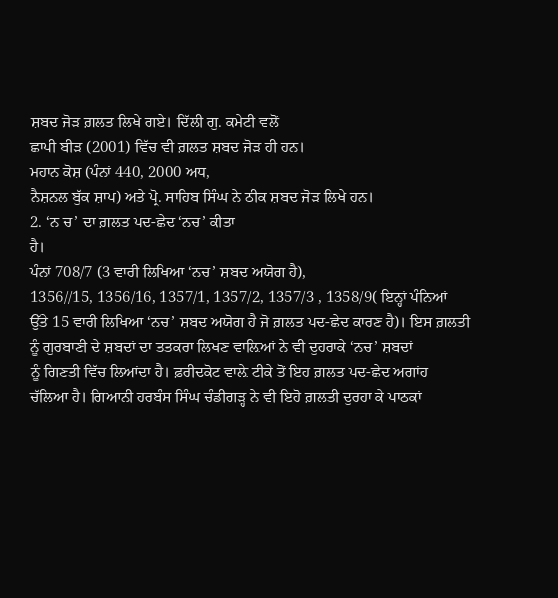ਸ਼ਬਦ ਜੋੜ ਗ਼ਲਤ ਲਿਖੇ ਗਏ। ਦਿੱਲੀ ਗੁ. ਕਮੇਟੀ ਵਲੋਂ
ਛਾਪੀ ਬੀੜ (2001) ਵਿੱਚ ਵੀ ਗ਼ਲਤ ਸ਼ਬਦ ਜੋੜ ਹੀ ਹਨ।
ਮਹਾਨ ਕੋਸ਼ (ਪੰਨਾਂ 440, 2000 ਅਧ,
ਨੈਸ਼ਨਲ ਬੁੱਕ ਸ਼ਾਪ) ਅਤੇ ਪ੍ਰੋ. ਸਾਹਿਬ ਸਿੰਘ ਨੇ ਠੀਕ ਸ਼ਬਦ ਜੋੜ ਲਿਖੇ ਹਨ।
2. ‘ਨ ਚ’ ਦਾ ਗ਼ਲਤ ਪਦ-ਛੇਦ ‘ਨਚ’ ਕੀਤਾ
ਹੈ।
ਪੰਨਾਂ 708/7 (3 ਵਾਰੀ ਲਿਖਿਆ ‘ਨਚ’ ਸ਼ਬਦ ਅਯੋਗ ਹੈ),
1356//15, 1356/16, 1357/1, 1357/2, 1357/3 , 1358/9( ਇਨ੍ਹਾਂ ਪੰਨਿਆਂ
ਉੱਤੇ 15 ਵਾਰੀ ਲਿਖਿਆ ‘ਨਚ’ ਸ਼ਬਦ ਅਯੋਗ ਹੈ ਜੋ ਗ਼ਲਤ ਪਦ-ਛੇਦ ਕਾਰਣ ਹੈ)। ਇਸ ਗ਼ਲਤੀ
ਨੂੰ ਗੁਰਬਾਣੀ ਦੇ ਸ਼ਬਦਾਂ ਦਾ ਤਤਕਰਾ ਲਿਖਣ ਵਾਲ਼ਿਆਂ ਨੇ ਵੀ ਦੁਹਰਾਕੇ ‘ਨਚ’ ਸ਼ਬਦਾਂ
ਨੂੰ ਗਿਣਤੀ ਵਿੱਚ ਲਿਆਂਦਾ ਹੈ। ਫ਼ਰੀਦਕੋਟ ਵਾਲ਼ੇ ਟੀਕੇ ਤੋਂ ਇਹ ਗ਼ਲਤ ਪਦ-ਛੇਦ ਅਗਾਂਹ
ਚੱਲਿਆ ਹੈ। ਗਿਆਨੀ ਹਰਬੰਸ ਸਿੰਘ ਚੰਡੀਗੜ੍ਹ ਨੇ ਵੀ ਇਹੋ ਗ਼ਲਤੀ ਦੁਰਹਾ ਕੇ ਪਾਠਕਾਂ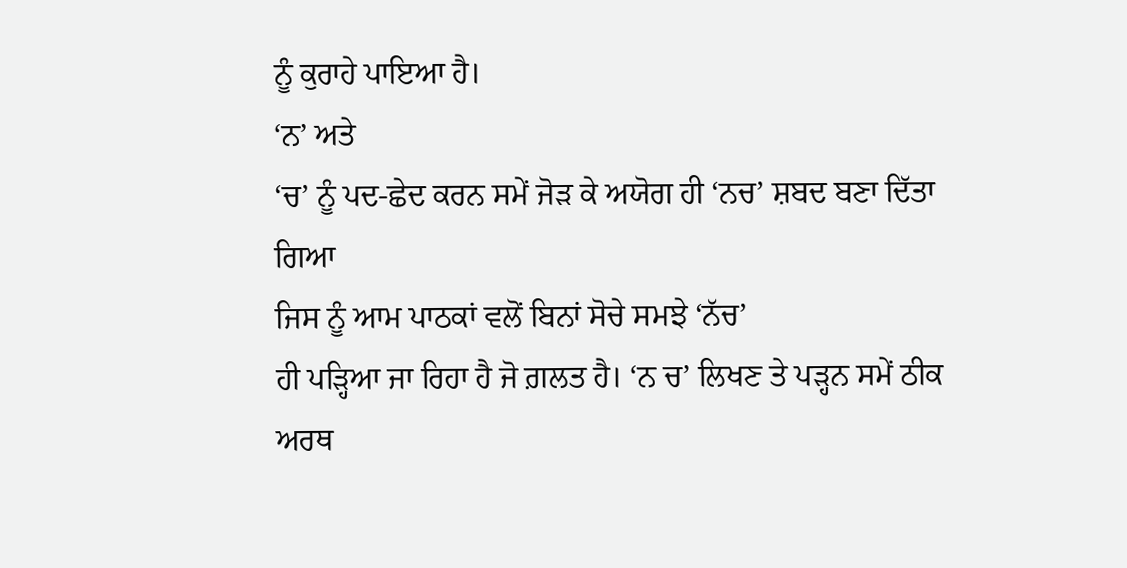ਨੂੰ ਕੁਰਾਹੇ ਪਾਇਆ ਹੈ।
‘ਨ’ ਅਤੇ
‘ਚ’ ਨੂੰ ਪਦ-ਛੇਦ ਕਰਨ ਸਮੇਂ ਜੋੜ ਕੇ ਅਯੋਗ ਹੀ ‘ਨਚ’ ਸ਼ਬਦ ਬਣਾ ਦਿੱਤਾ ਗਿਆ
ਜਿਸ ਨੂੰ ਆਮ ਪਾਠਕਾਂ ਵਲੋਂ ਬਿਨਾਂ ਸੋਚੇ ਸਮਝੇ ‘ਨੱਚ’
ਹੀ ਪੜ੍ਹਿਆ ਜਾ ਰਿਹਾ ਹੈ ਜੋ ਗ਼ਲਤ ਹੈ। ‘ਨ ਚ’ ਲਿਖਣ ਤੇ ਪੜ੍ਹਨ ਸਮੇਂ ਠੀਕ
ਅਰਥ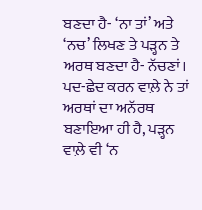ਬਣਦਾ ਹੈ- ‘ਨਾ ਤਾਂ’ ਅਤੇ ‘ਨਚ’ ਲਿਖਣ ਤੇ ਪੜ੍ਹਨ ਤੇ ਅਰਥ ਬਣਦਾ ਹੈ- ਨੱਚਣਾਂ।
ਪਦ-ਛੇਦ ਕਰਨ ਵਾਲ਼ੇ ਨੇ ਤਾਂ ਅਰਥਾਂ ਦਾ ਅਨੱਰਥ ਬਣਾਇਆ ਹੀ ਹੈ, ਪੜ੍ਹਨ ਵਾਲ਼ੇ ਵੀ ‘ਨ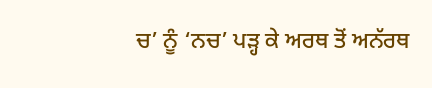ਚ’ ਨੂੰ ‘ਨਚ’ ਪੜ੍ਹ ਕੇ ਅਰਥ ਤੋਂ ਅਨੱਰਥ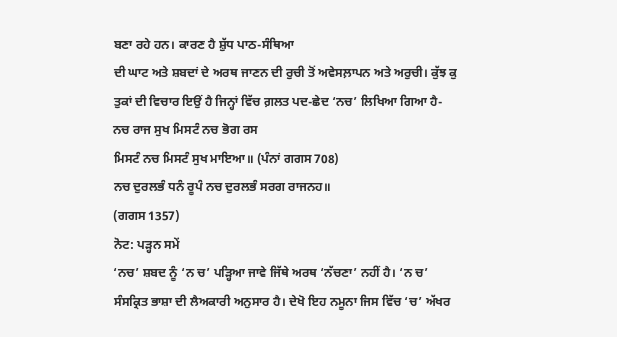ਬਣਾ ਰਹੇ ਹਨ। ਕਾਰਣ ਹੈ ਸ਼ੁੱਧ ਪਾਠ-ਸੰਥਿਆ
ਦੀ ਘਾਟ ਅਤੇ ਸ਼ਬਦਾਂ ਦੇ ਅਰਥ ਜਾਣਨ ਦੀ ਰੁਚੀ ਤੋਂ ਅਵੇਸਲ਼ਾਪਨ ਅਤੇ ਅਰੁਚੀ। ਕੁੱਝ ਕੁ
ਤੁਕਾਂ ਦੀ ਵਿਚਾਰ ਇਉਂ ਹੈ ਜਿਨ੍ਹਾਂ ਵਿੱਚ ਗ਼ਲਤ ਪਦ-ਛੇਦ ‘ਨਚ’ ਲਿਖਿਆ ਗਿਆ ਹੈ-
ਨਚ ਰਾਜ ਸੁਖ ਮਿਸਟੰ ਨਚ ਭੋਗ ਰਸ
ਮਿਸਟੰ ਨਚ ਮਿਸਟੰ ਸੁਖ ਮਾਇਆ॥ (ਪੰਨਾਂ ਗਗਸ 708)
ਨਚ ਦੁਰਲਭੰ ਧਨੰ ਰੂਪੰ ਨਚ ਦੁਰਲਭੰ ਸਰਗ ਰਾਜਨਹ॥
(ਗਗਸ 1357)
ਨੋਟ: ਪੜ੍ਹਨ ਸਮੇਂ
‘ਨਚ’ ਸ਼ਬਦ ਨੂੰ ‘ਨ ਚ’ ਪੜ੍ਹਿਆ ਜਾਵੇ ਜਿੱਥੇ ਅਰਥ ‘ਨੱਚਣਾ’ ਨਹੀਂ ਹੈ। ‘ਨ ਚ’
ਸੰਸਕ੍ਰਿਤ ਭਾਸ਼ਾ ਦੀ ਲੈਅਕਾਰੀ ਅਨੁਸਾਰ ਹੈ। ਦੇਖੋ ਇਹ ਨਮੂਨਾ ਜਿਸ ਵਿੱਚ ‘ਚ’ ਅੱਖਰ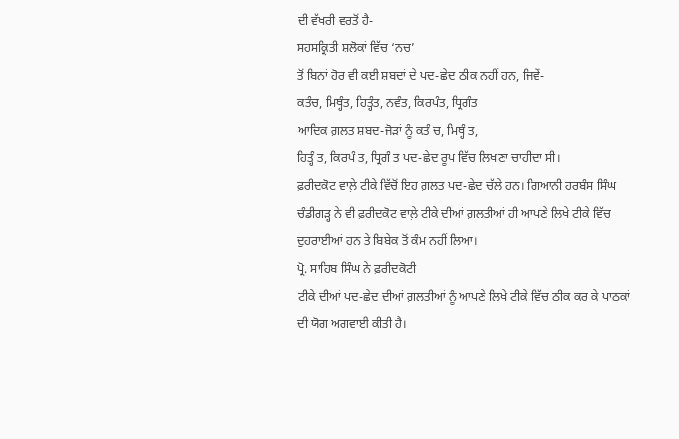ਦੀ ਵੱਖਰੀ ਵਰਤੋਂ ਹੈ-
ਸਹਸਕ੍ਰਿਤੀ ਸ਼ਲੋਕਾਂ ਵਿੱਚ ‘ਨਚ’
ਤੋਂ ਬਿਨਾਂ ਹੋਰ ਵੀ ਕਈ ਸ਼ਬਦਾਂ ਦੇ ਪਦ-ਛੇਦ ਠੀਕ ਨਹੀਂ ਹਨ, ਜਿਵੇਂ-
ਕਤੰਚ, ਮਿਥ੍ਹੰਤ, ਹਿਤ੍ਹੰਤ, ਨਵੰਤ, ਕਿਰਪੰਤ, ਧ੍ਰਿਗੰਤ
ਆਦਿਕ ਗ਼ਲਤ ਸ਼ਬਦ-ਜੋੜਾਂ ਨੂੰ ਕਤੰ ਚ, ਮਿਥ੍ਹੰ ਤ,
ਹਿਤ੍ਹੰ ਤ, ਕਿਰਪੰ ਤ, ਧ੍ਰਿਗੰ ਤ ਪਦ-ਛੇਦ ਰੂਪ ਵਿੱਚ ਲਿਖਣਾ ਚਾਹੀਦਾ ਸੀ।
ਫ਼ਰੀਦਕੋਟ ਵਾਲ਼ੇ ਟੀਕੇ ਵਿੱਚੋਂ ਇਹ ਗ਼ਲਤ ਪਦ-ਛੇਦ ਚੱਲੇ ਹਨ। ਗਿਆਨੀ ਹਰਬੰਸ ਸਿੰਘ
ਚੰਡੀਗੜ੍ਹ ਨੇ ਵੀ ਫ਼ਰੀਦਕੋਟ ਵਾਲ਼ੇ ਟੀਕੇ ਦੀਆਂ ਗ਼ਲਤੀਆਂ ਹੀ ਆਪਣੇ ਲਿਖੇ ਟੀਕੇ ਵਿੱਚ
ਦੁਹਰਾਈਆਂ ਹਨ ਤੇ ਬਿਬੇਕ ਤੋਂ ਕੰਮ ਨਹੀਂ ਲਿਆ।
ਪ੍ਰੋ. ਸਾਹਿਬ ਸਿੰਘ ਨੇ ਫ਼ਰੀਦਕੋਟੀ
ਟੀਕੇ ਦੀਆਂ ਪਦ-ਛੇਦ ਦੀਆਂ ਗ਼ਲਤੀਆਂ ਨੂੰ ਆਪਣੇ ਲਿਖੇ ਟੀਕੇ ਵਿੱਚ ਠੀਕ ਕਰ ਕੇ ਪਾਠਕਾਂ
ਦੀ ਯੋਗ ਅਗਵਾਈ ਕੀਤੀ ਹੈ।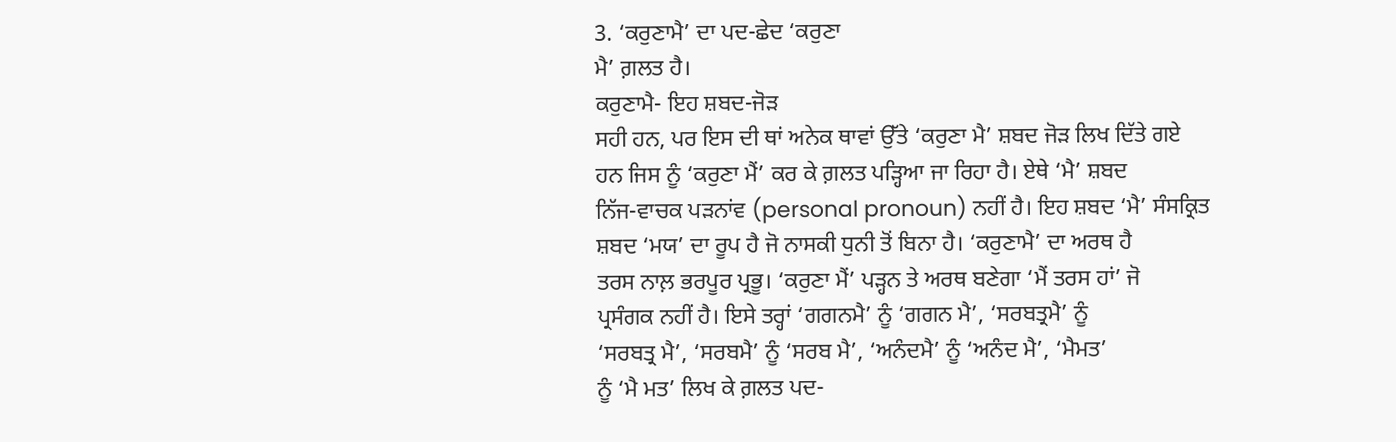3. ‘ਕਰੁਣਾਮੈ’ ਦਾ ਪਦ-ਛੇਦ ‘ਕਰੁਣਾ
ਮੈ’ ਗ਼ਲਤ ਹੈ।
ਕਰੁਣਾਮੈ- ਇਹ ਸ਼ਬਦ-ਜੋੜ
ਸਹੀ ਹਨ, ਪਰ ਇਸ ਦੀ ਥਾਂ ਅਨੇਕ ਥਾਵਾਂ ਉੱਤੇ ‘ਕਰੁਣਾ ਮੈ’ ਸ਼ਬਦ ਜੋੜ ਲਿਖ ਦਿੱਤੇ ਗਏ
ਹਨ ਜਿਸ ਨੂੰ ‘ਕਰੁਣਾ ਮੈਂ’ ਕਰ ਕੇ ਗ਼ਲਤ ਪੜ੍ਹਿਆ ਜਾ ਰਿਹਾ ਹੈ। ਏਥੇ ‘ਮੈ’ ਸ਼ਬਦ
ਨਿੱਜ-ਵਾਚਕ ਪੜਨਾਂਵ (personal pronoun) ਨਹੀਂ ਹੈ। ਇਹ ਸ਼ਬਦ ‘ਮੈ’ ਸੰਸਕ੍ਰਿਤ
ਸ਼ਬਦ ‘ਮਯ’ ਦਾ ਰੂਪ ਹੈ ਜੋ ਨਾਸਕੀ ਧੁਨੀ ਤੋਂ ਬਿਨਾ ਹੈ। ‘ਕਰੁਣਾਮੈ’ ਦਾ ਅਰਥ ਹੈ
ਤਰਸ ਨਾਲ਼ ਭਰਪੂਰ ਪ੍ਰਭੂ। ‘ਕਰੁਣਾ ਮੈਂ’ ਪੜ੍ਹਨ ਤੇ ਅਰਥ ਬਣੇਗਾ ‘ਮੈਂ ਤਰਸ ਹਾਂ’ ਜੋ
ਪ੍ਰਸੰਗਕ ਨਹੀਂ ਹੈ। ਇਸੇ ਤਰ੍ਹਾਂ ‘ਗਗਨਮੈ’ ਨੂੰ ‘ਗਗਨ ਮੈ’, ‘ਸਰਬਤ੍ਰਮੈ’ ਨੂੰ
‘ਸਰਬਤ੍ਰ ਮੈ’, ‘ਸਰਬਮੈ’ ਨੂੰ ‘ਸਰਬ ਮੈ’, ‘ਅਨੰਦਮੈ’ ਨੂੰ ‘ਅਨੰਦ ਮੈ’, ‘ਮੈਮਤ’
ਨੂੰ ‘ਮੈ ਮਤ’ ਲਿਖ ਕੇ ਗ਼ਲਤ ਪਦ-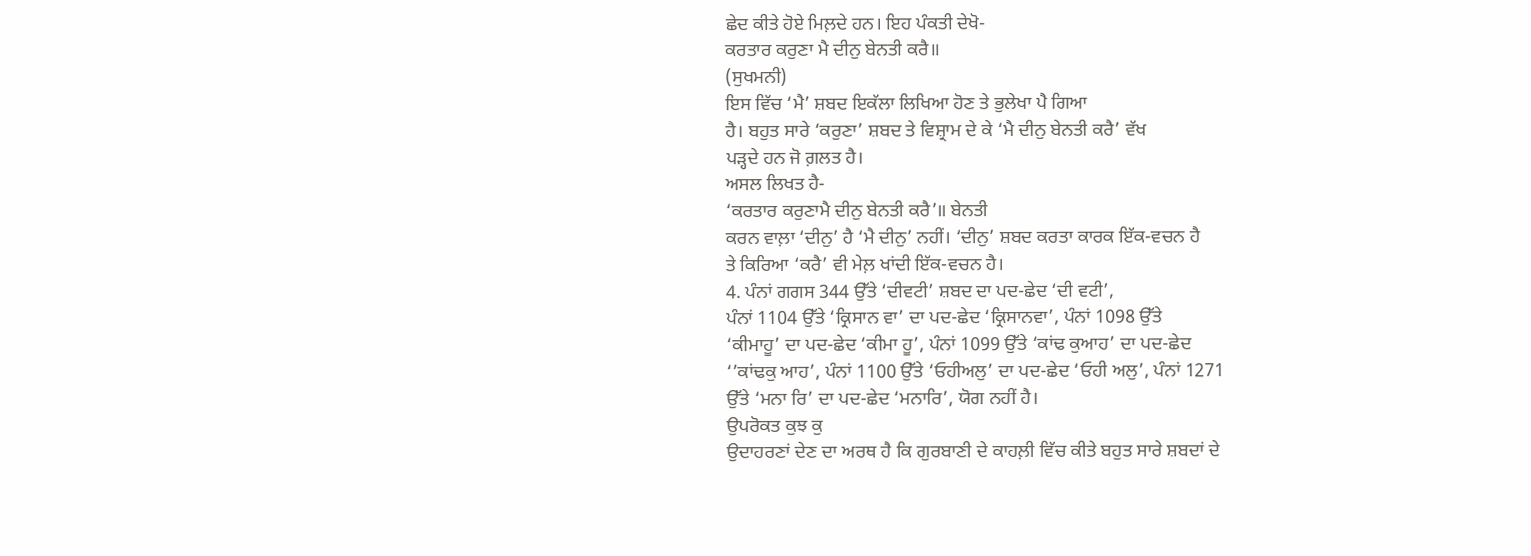ਛੇਦ ਕੀਤੇ ਹੋਏ ਮਿਲ਼ਦੇ ਹਨ। ਇਹ ਪੰਕਤੀ ਦੇਖੋ-
ਕਰਤਾਰ ਕਰੁਣਾ ਮੈ ਦੀਨੁ ਬੇਨਤੀ ਕਰੈ॥
(ਸੁਖਮਨੀ)
ਇਸ ਵਿੱਚ ‘ਮੈ’ ਸ਼ਬਦ ਇਕੱਲਾ ਲਿਖਿਆ ਹੋਣ ਤੇ ਭੁਲੇਖਾ ਪੈ ਗਿਆ
ਹੈ। ਬਹੁਤ ਸਾਰੇ ‘ਕਰੁਣਾ’ ਸ਼ਬਦ ਤੇ ਵਿਸ਼੍ਰਾਮ ਦੇ ਕੇ ‘ਮੈ ਦੀਨੁ ਬੇਨਤੀ ਕਰੈ’ ਵੱਖ
ਪੜ੍ਹਦੇ ਹਨ ਜੋ ਗ਼ਲਤ ਹੈ।
ਅਸਲ ਲਿਖਤ ਹੈ-
‘ਕਰਤਾਰ ਕਰੁਣਾਮੈ ਦੀਨੁ ਬੇਨਤੀ ਕਰੈ’॥ ਬੇਨਤੀ
ਕਰਨ ਵਾਲ਼ਾ ‘ਦੀਨੁ’ ਹੈ ‘ਮੈ ਦੀਨੁ’ ਨਹੀਂ। ‘ਦੀਨੁ’ ਸ਼ਬਦ ਕਰਤਾ ਕਾਰਕ ਇੱਕ-ਵਚਨ ਹੈ
ਤੇ ਕਿਰਿਆ ‘ਕਰੈ’ ਵੀ ਮੇਲ਼ ਖਾਂਦੀ ਇੱਕ-ਵਚਨ ਹੈ।
4. ਪੰਨਾਂ ਗਗਸ 344 ਉੱਤੇ ‘ਦੀਵਟੀ’ ਸ਼ਬਦ ਦਾ ਪਦ-ਛੇਦ ‘ਦੀ ਵਟੀ’,
ਪੰਨਾਂ 1104 ਉੱਤੇ ‘ਕ੍ਰਿਸਾਨ ਵਾ’ ਦਾ ਪਦ-ਛੇਦ ‘ਕ੍ਰਿਸਾਨਵਾ’, ਪੰਨਾਂ 1098 ਉੱਤੇ
‘ਕੀਮਾਹੂ’ ਦਾ ਪਦ-ਛੇਦ ‘ਕੀਮਾ ਹੂ’, ਪੰਨਾਂ 1099 ਉੱਤੇ ‘ਕਾਂਢ ਕੁਆਹ’ ਦਾ ਪਦ-ਛੇਦ
‘’ਕਾਂਢਕੁ ਆਹ’, ਪੰਨਾਂ 1100 ਉੱਤੇ ‘ਓਹੀਅਲੁ’ ਦਾ ਪਦ-ਛੇਦ ‘ਓਹੀ ਅਲੁ’, ਪੰਨਾਂ 1271
ਉੱਤੇ ‘ਮਨਾ ਰਿ’ ਦਾ ਪਦ-ਛੇਦ ‘ਮਨਾਰਿ’, ਯੋਗ ਨਹੀਂ ਹੈ।
ਉਪਰੋਕਤ ਕੁਝ ਕੁ
ਉਦਾਹਰਣਾਂ ਦੇਣ ਦਾ ਅਰਥ ਹੈ ਕਿ ਗੁਰਬਾਣੀ ਦੇ ਕਾਹਲ਼ੀ ਵਿੱਚ ਕੀਤੇ ਬਹੁਤ ਸਾਰੇ ਸ਼ਬਦਾਂ ਦੇ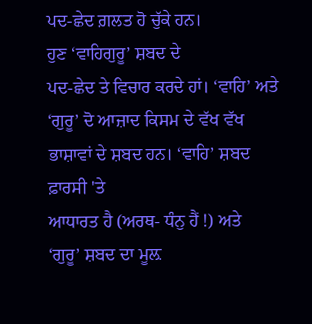ਪਦ-ਛੇਦ ਗ਼ਲਤ ਹੋ ਚੁੱਕੇ ਹਨ।
ਹੁਣ ‘ਵਾਹਿਗੁਰੂ’ ਸ਼ਬਦ ਦੇ
ਪਦ-ਛੇਦ ਤੇ ਵਿਚਾਰ ਕਰਦੇ ਹਾਂ। ‘ਵਾਹਿ’ ਅਤੇ ‘ਗੁਰੂ’ ਦੋ ਆਜ਼ਾਦ ਕਿਸਮ ਦੇ ਵੱਖ ਵੱਖ
ਭਾਸ਼ਾਵਾਂ ਦੇ ਸ਼ਬਦ ਹਨ। ‘ਵਾਹਿ’ ਸ਼ਬਦ ਫ਼ਾਰਸੀ 'ਤੇ
ਆਧਾਰਤ ਹੈ (ਅਰਥ- ਧੰਨੁ ਹੈਂ !) ਅਤੇ
‘ਗੁਰੂ’ ਸ਼ਬਦ ਦਾ ਮੂਲ਼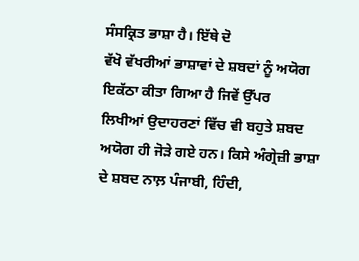ਸੰਸਕ੍ਰਿਤ ਭਾਸ਼ਾ ਹੈ। ਇੱਥੇ ਦੋ
ਵੱਖੋ ਵੱਖਰੀਆਂ ਭਾਸ਼ਾਵਾਂ ਦੇ ਸ਼ਬਦਾਂ ਨੂੰ ਅਯੋਗ ਇਕੱਠਾ ਕੀਤਾ ਗਿਆ ਹੈ ਜਿਵੇਂ ਉੱਪਰ
ਲਿਖੀਆਂ ਉਦਾਹਰਣਾਂ ਵਿੱਚ ਵੀ ਬਹੁਤੇ ਸ਼ਬਦ ਅਯੋਗ ਹੀ ਜੋੜੇ ਗਏ ਹਨ। ਕਿਸੇ ਅੰਗ੍ਰੇਜ਼ੀ ਭਾਸ਼ਾ
ਦੇ ਸ਼ਬਦ ਨਾਲ਼ ਪੰਜਾਬੀ, ਹਿੰਦੀ,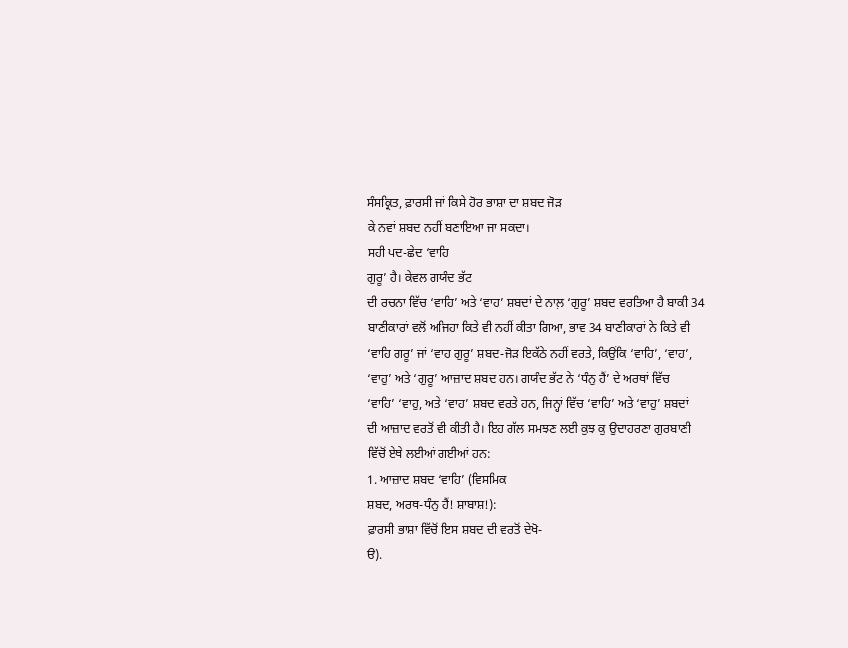ਸੰਸਕ੍ਰਿਤ, ਫ਼ਾਰਸੀ ਜਾਂ ਕਿਸੇ ਹੋਰ ਭਾਸ਼ਾ ਦਾ ਸ਼ਬਦ ਜੋੜ
ਕੇ ਨਵਾਂ ਸ਼ਬਦ ਨਹੀਂ ਬਣਾਇਆ ਜਾ ਸਕਦਾ।
ਸਹੀ ਪਦ-ਛੇਦ ‘ਵਾਹਿ
ਗੁਰੂ’ ਹੈ। ਕੇਵਲ ਗਯੰਦ ਭੱਟ
ਦੀ ਰਚਨਾ ਵਿੱਚ ‘ਵਾਹਿ’ ਅਤੇ ‘ਵਾਹ’ ਸ਼ਬਦਾਂ ਦੇ ਨਾਲ਼ ‘ਗੁਰੂ’ ਸ਼ਬਦ ਵਰਤਿਆ ਹੈ ਬਾਕੀ 34
ਬਾਣੀਕਾਰਾਂ ਵਲੋਂ ਅਜਿਹਾ ਕਿਤੇ ਵੀ ਨਹੀਂ ਕੀਤਾ ਗਿਆ, ਭਾਵ 34 ਬਾਣੀਕਾਰਾਂ ਨੇ ਕਿਤੇ ਵੀ
‘ਵਾਹਿ ਗਰੂ’ ਜਾਂ ‘ਵਾਹ ਗੁਰੂ’ ਸ਼ਬਦ-ਜੋੜ ਇਕੱਠੇ ਨਹੀਂ ਵਰਤੇ, ਕਿਉਂਕਿ ‘ਵਾਹਿ’, ‘ਵਾਹ’,
‘ਵਾਹੁ’ ਅਤੇ ‘ਗੁਰੂ’ ਆਜ਼ਾਦ ਸ਼ਬਦ ਹਨ। ਗਯੰਦ ਭੱਟ ਨੇ ‘ਧੰਨੁ ਹੈਂ’ ਦੇ ਅਰਥਾਂ ਵਿੱਚ
‘ਵਾਹਿ’ ‘ਵਾਹੁ, ਅਤੇ ‘ਵਾਹ’ ਸ਼ਬਦ ਵਰਤੇ ਹਨ, ਜਿਨ੍ਹਾਂ ਵਿੱਚ ‘ਵਾਹਿ’ ਅਤੇ ‘ਵਾਹੁ’ ਸ਼ਬਦਾਂ
ਦੀ ਆਜ਼ਾਦ ਵਰਤੋਂ ਵੀ ਕੀਤੀ ਹੈ। ਇਹ ਗੱਲ ਸਮਝਣ ਲਈ ਕੁਝ ਕੁ ਉਦਾਹਰਣਾ ਗੁਰਬਾਣੀ
ਵਿੱਚੋਂ ਏਥੇ ਲਈਆਂ ਗਈਆਂ ਹਨ:
1. ਆਜ਼ਾਦ ਸ਼ਬਦ ‘ਵਾਹਿ’ (ਵਿਸਮਿਕ
ਸ਼ਬਦ, ਅਰਥ-ਧੰਨੁ ਹੈਂ! ਸ਼ਾਬਾਸ਼!):
ਫ਼ਾਰਸੀ ਭਾਸ਼ਾ ਵਿੱਚੋਂ ਇਸ ਸ਼ਬਦ ਦੀ ਵਰਤੋਂ ਦੇਖੋ-
ੳ).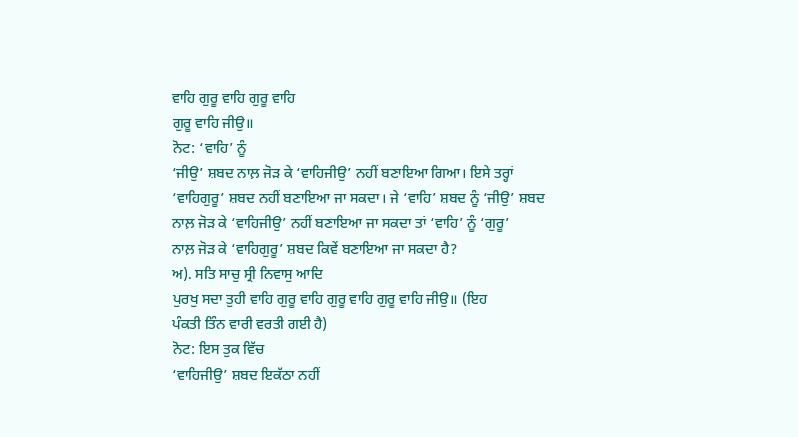ਵਾਹਿ ਗੁਰੂ ਵਾਹਿ ਗੁਰੂ ਵਾਹਿ
ਗੁਰੂ ਵਾਹਿ ਜੀਉ॥
ਨੋਟ: ‘ਵਾਹਿ’ ਨੂੰ
‘ਜੀਉ’ ਸ਼ਬਦ ਨਾਲ਼ ਜੋੜ ਕੇ ‘ਵਾਹਿਜੀਉ’ ਨਹੀਂ ਬਣਾਇਆ ਗਿਆ। ਇਸੇ ਤਰ੍ਹਾਂ
‘ਵਾਹਿਗੁਰੂ’ ਸ਼ਬਦ ਨਹੀਂ ਬਣਾਇਆ ਜਾ ਸਕਦਾ। ਜੇ ‘ਵਾਹਿ’ ਸ਼ਬਦ ਨੂੰ ‘ਜੀਉ’ ਸ਼ਬਦ
ਨਾਲ਼ ਜੋੜ ਕੇ ‘ਵਾਹਿਜੀਉ’ ਨਹੀਂ ਬਣਾਇਆ ਜਾ ਸਕਦਾ ਤਾਂ ‘ਵਾਹਿ’ ਨੂੰ ‘ਗੁਰੂ’
ਨਾਲ਼ ਜੋੜ ਕੇ ‘ਵਾਹਿਗੁਰੂ’ ਸ਼ਬਦ ਕਿਵੇਂ ਬਣਾਇਆ ਜਾ ਸਕਦਾ ਹੈ?
ਅ). ਸਤਿ ਸਾਚੁ ਸ੍ਰੀ ਨਿਵਾਸੁ ਆਦਿ
ਪੁਰਖੁ ਸਦਾ ਤੁਹੀ ਵਾਹਿ ਗੁਰੂ ਵਾਹਿ ਗੁਰੂ ਵਾਹਿ ਗੁਰੂ ਵਾਹਿ ਜੀਉ॥ (ਇਹ
ਪੰਕਤੀ ਤਿੰਨ ਵਾਰੀ ਵਰਤੀ ਗਈ ਹੈ)
ਨੋਟ: ਇਸ ਤੁਕ ਵਿੱਚ
‘ਵਾਹਿਜੀਉ’ ਸ਼ਬਦ ਇਕੱਠਾ ਨਹੀਂ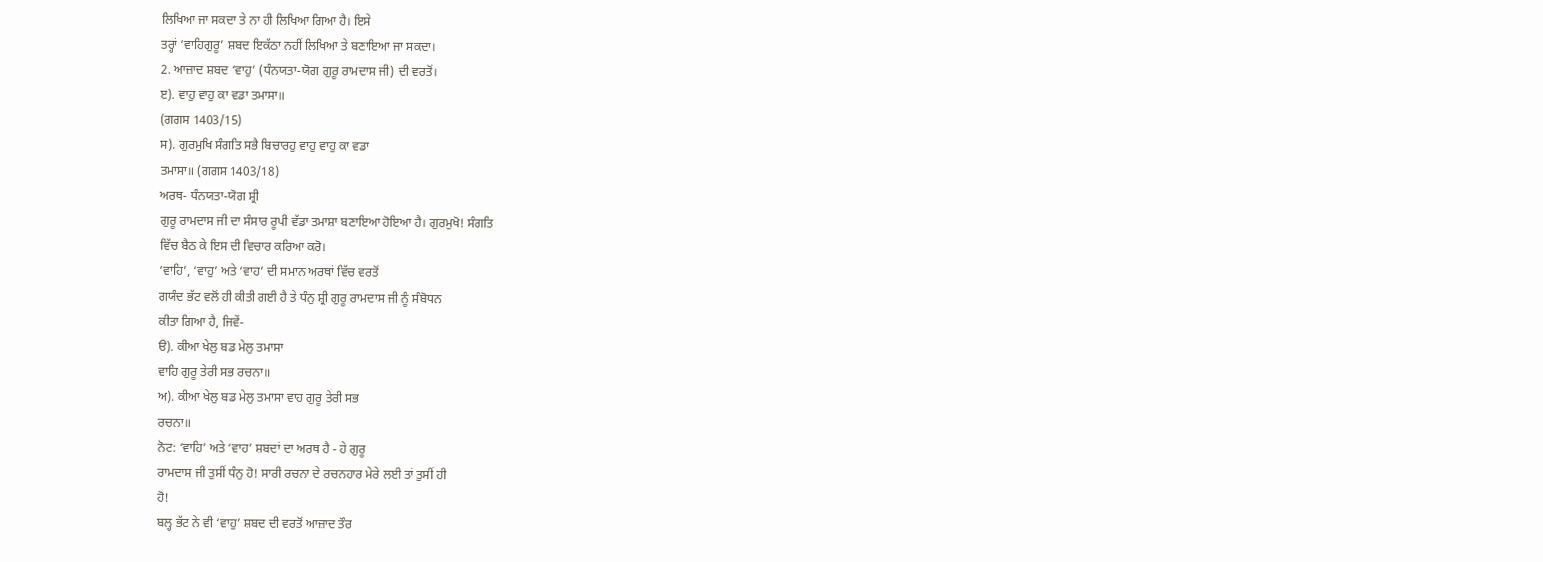ਲਿਖਿਆ ਜਾ ਸਕਦਾ ਤੇ ਨਾ ਹੀ ਲਿਖਿਆ ਗਿਆ ਹੈ। ਇਸੇ
ਤਰ੍ਹਾਂ ‘ਵਾਹਿਗੁਰੂ’ ਸ਼ਬਦ ਇਕੱਠਾ ਨਹੀਂ ਲਿਖਿਆ ਤੇ ਬਣਾਇਆ ਜਾ ਸਕਦਾ।
2. ਆਜ਼ਾਦ ਸ਼ਬਦ ‘ਵਾਹੁ’ (ਧੰਨਯਤਾ-ਯੋਗ ਗੁਰੂ ਰਾਮਦਾਸ ਜੀ) ਦੀ ਵਰਤੋਂ।
ੲ). ਵਾਹੁ ਵਾਹੁ ਕਾ ਵਡਾ ਤਮਾਸਾ॥
(ਗਗਸ 1403/15)
ਸ). ਗੁਰਮੁਖਿ ਸੰਗਤਿ ਸਭੈ ਬਿਚਾਰਹੁ ਵਾਹੁ ਵਾਹੁ ਕਾ ਵਡਾ
ਤਮਾਸਾ॥ (ਗਗਸ 1403/18)
ਅਰਥ- ਧੰਨਯਤਾ-ਯੋਗ ਸ਼੍ਰੀ
ਗੁਰੂ ਰਾਮਦਾਸ ਜੀ ਦਾ ਸੰਸਾਰ ਰੂਪੀ ਵੱਡਾ ਤਮਾਸ਼ਾ ਬਣਾਇਆ ਹੋਇਆ ਹੈ। ਗੁਰਮੁਖੋ! ਸੰਗਤਿ
ਵਿੱਚ ਬੈਠ ਕੇ ਇਸ ਦੀ ਵਿਚਾਰ ਕਰਿਆ ਕਰੋ।
‘ਵਾਹਿ’, ‘ਵਾਹੁ’ ਅਤੇ ‘ਵਾਹ’ ਦੀ ਸਮਾਨ ਅਰਥਾਂ ਵਿੱਚ ਵਰਤੋਂ
ਗਯੰਦ ਭੱਟ ਵਲੋਂ ਹੀ ਕੀਤੀ ਗਈ ਹੈ ਤੇ ਧੰਨੁ ਸ਼੍ਰੀ ਗੁਰੂ ਰਾਮਦਾਸ ਜੀ ਨੂੰ ਸੰਬੋਧਨ
ਕੀਤਾ ਗਿਆ ਹੈ, ਜਿਵੇਂ-
ੳ). ਕੀਆ ਖੇਲੁ ਬਡ ਮੇਲੁ ਤਮਾਸਾ
ਵਾਹਿ ਗੁਰੂ ਤੇਰੀ ਸਭ ਰਚਨਾ॥
ਅ). ਕੀਆ ਖੇਲੁ ਬਡ ਮੇਲੁ ਤਮਾਸਾ ਵਾਹ ਗੁਰੂ ਤੇਰੀ ਸਭ
ਰਚਨਾ॥
ਨੋਟ: ‘ਵਾਹਿ’ ਅਤੇ ‘ਵਾਹ’ ਸ਼ਬਦਾਂ ਦਾ ਅਰਥ ਹੈ - ਹੇ ਗੁਰੂ
ਰਾਮਦਾਸ ਜੀ ਤੁਸੀਂ ਧੰਨੁ ਹੋ! ਸਾਰੀ ਰਚਨਾ ਦੇ ਰਚਨਹਾਰ ਮੇਰੇ ਲਈ ਤਾਂ ਤੁਸੀਂ ਹੀ
ਹੋ!
ਬਲ੍ਹ ਭੱਟ ਨੇ ਵੀ ‘ਵਾਹੁ’ ਸ਼ਬਦ ਦੀ ਵਰਤੋਂ ਆਜ਼ਾਦ ਤੌਰ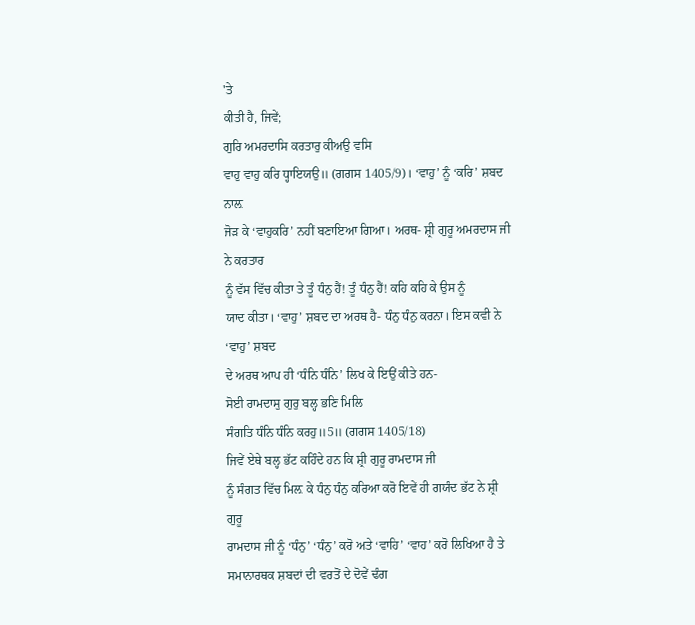'ਤੇ
ਕੀਤੀ ਹੈ, ਜਿਵੇਂ;
ਗੁਰਿ ਅਮਰਦਾਸਿ ਕਰਤਾਰੁ ਕੀਅਉ ਵਸਿ
ਵਾਹੁ ਵਾਹੁ ਕਰਿ ਧ੍ਹਾਇਯਉ॥ (ਗਗਸ 1405/9)। ‘ਵਾਹੁ’ ਨੂੰ ‘ਕਰਿ’ ਸ਼ਬਦ ਨਾਲ਼
ਜੋੜ ਕੇ ‘ਵਾਹੁਕਰਿ’ ਨਹੀਂ ਬਣਾਇਆ ਗਿਆ। ਅਰਥ- ਸ਼੍ਰੀ ਗੁਰੂ ਅਮਰਦਾਸ ਜੀ ਨੇ ਕਰਤਾਰ
ਨੂੰ ਵੱਸ ਵਿੱਚ ਕੀਤਾ ਤੇ ਤੂੰ ਧੰਨੁ ਹੈਂ! ਤੂੰ ਧੰਨੁ ਹੈਂ! ਕਹਿ ਕਹਿ ਕੇ ਉਸ ਨੂੰ
ਯਾਦ ਕੀਤਾ। ‘ਵਾਹੁ’ ਸ਼ਬਦ ਦਾ ਅਰਥ ਹੈ- ਧੰਨੁ ਧੰਨੁ ਕਰਨਾ। ਇਸ ਕਵੀ ਨੇ ‘ਵਾਹੁ’ ਸ਼ਬਦ
ਦੇ ਅਰਥ ਆਪ ਹੀ ‘ਧੰਨਿ ਧੰਨਿ’ ਲਿਖ ਕੇ ਇਉਂ ਕੀਤੇ ਹਨ-
ਸੋਈ ਰਾਮਦਾਸੁ ਗੁਰੁ ਬਲ੍ਹ ਭਣਿ ਮਿਲਿ
ਸੰਗਤਿ ਧੰਨਿ ਧੰਨਿ ਕਰਹੁ॥5॥ (ਗਗਸ 1405/18)
ਜਿਵੇਂ ਏਥੇ ਬਲ੍ਹ ਭੱਟ ਕਹਿੰਦੇ ਹਨ ਕਿ ਸ਼੍ਰੀ ਗੁਰੂ ਰਾਮਦਾਸ ਜੀ
ਨੂੰ ਸੰਗਤ ਵਿੱਚ ਮਿਲ਼ ਕੇ ਧੰਨੁ ਧੰਨੁ ਕਰਿਆ ਕਰੋ ਇਵੇਂ ਹੀ ਗਯੰਦ ਭੱਟ ਨੇ ਸ਼੍ਰੀ ਗੁਰੂ
ਰਾਮਦਾਸ ਜੀ ਨੂੰ ‘ਧੰਨੁ’ ‘ਧੰਨੁ’ ਕਰੋ ਅਤੇ ‘ਵਾਹਿ’ ‘ਵਾਹ’ ਕਰੋ ਲਿਖਿਆ ਹੈ ਤੇ
ਸਮਾਨਾਰਥਕ ਸ਼ਬਦਾਂ ਦੀ ਵਰਤੋਂ ਦੇ ਦੋਵੇਂ ਢੰਗ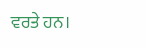ਵਰਤੇ ਹਨ।